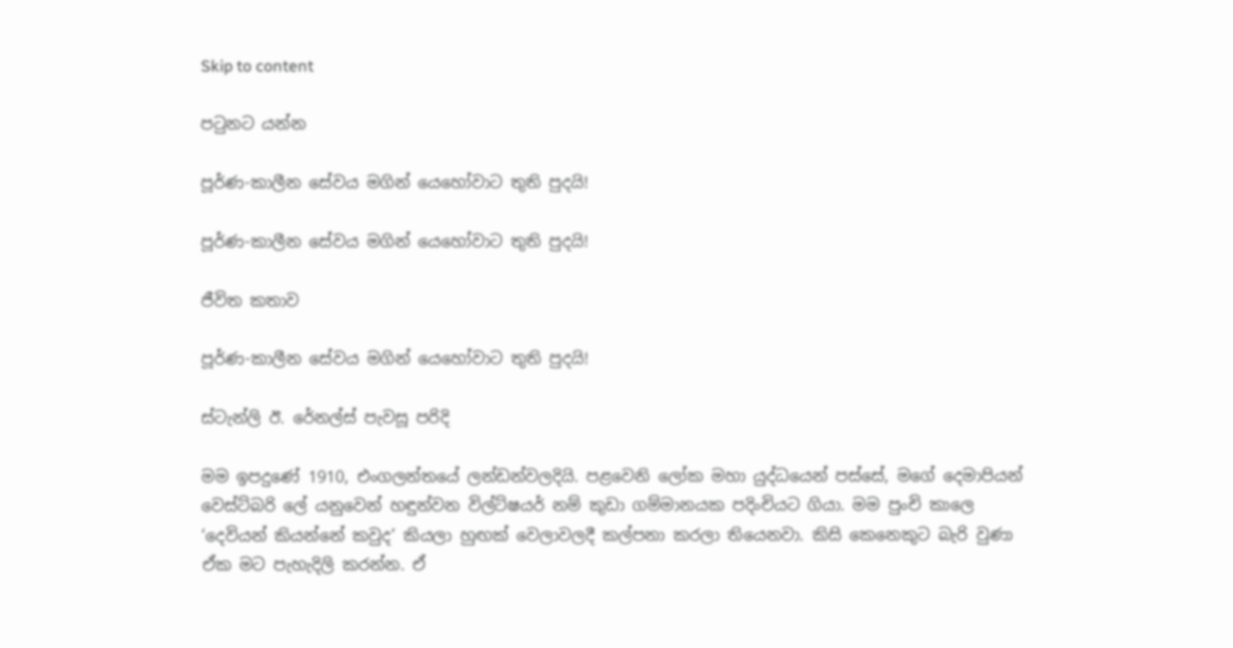Skip to content

පටුනට යන්න

පූර්ණ-කාලීන සේවය මගින් යෙහෝවාට තුති පුදයි!

පූර්ණ-කාලීන සේවය මගින් යෙහෝවාට තුති පුදයි!

ජීවිත කතාව

පූර්ණ-කාලීන සේවය මගින් යෙහෝවාට තුති පුදයි!

ස්ටැන්ලි ඊ. රේනල්ස් පැවසූ පරිදි

මම ඉපදුණේ 1910, එංගලන්තයේ ලන්ඩන්වලදියි. පළවෙනි ලෝක මහා යුද්ධයෙන් පස්සේ, මගේ දෙමාපියන් වෙස්ට්බරි ලේ යනුවෙන් හඳුන්වන විල්ට්ෂයර් නම් කුඩා ගම්මානයක පදිංචියට ගියා. මම පුංචි කාලෙ ‘දෙවියන් කියන්නේ කවුද’ කියලා හුඟක් වෙලාවලදී කල්පනා කරලා තියෙනවා. කිසි කෙනෙකුට බැරි වුණා ඒක මට පැහැදිලි කරන්න. ඒ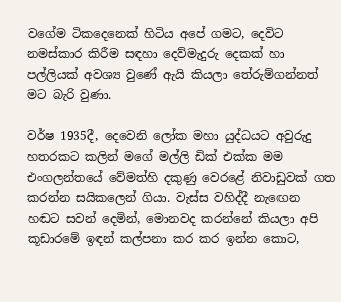වගේම ටිකදෙනෙක් හිටිය අපේ ගමට, දෙවිට නමස්කාර කිරීම සඳහා දෙව්මැදුරු දෙකක් හා පල්ලියක් අවශ්‍ය වුණේ ඇයි කියලා තේරුම්ගන්නත් මට බැරි වුණා.

වර්ෂ 1935දී, දෙවෙනි ලෝක මහා යුද්ධයට අවුරුදු හතරකට කලින් මගේ මල්ලි ඩික් එක්ක මම එංගලන්තයේ වේමත්හි දකුණු වෙරළේ නිවාඩුවක් ගත කරන්න සයිකලෙන් ගියා. වැස්ස වහිද්දී නැඟෙන හඬට සවන් දෙමින්, මොනවද කරන්නේ කියලා අපි කූඩාරමේ ඉඳන් කල්පනා කර කර ඉන්න කොට,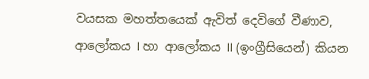වයසක මහත්තයෙක් ඇවිත් දෙවිගේ වීණාව, ආලෝකය I හා ආලෝකය II (ඉංග්‍රීසියෙන්) කියන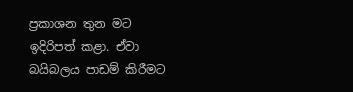ප්‍රකාශන තුන මට ඉදිරිපත් කළා. ඒවා බයිබලය පාඩම් කිරීමට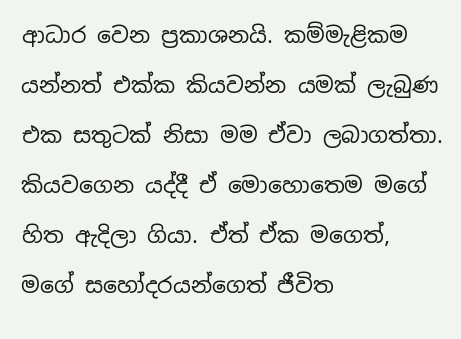ආධාර වෙන ප්‍රකාශනයි. කම්මැළිකම යන්නත් එක්ක කියවන්න යමක් ලැබුණ එක සතුටක් නිසා මම ඒවා ලබාගත්තා. කියවගෙන යද්දී ඒ මොහොතෙම මගේ හිත ඇදිලා ගියා. ඒත් ඒක මගෙත්, මගේ සහෝදරයන්ගෙත් ජීවිත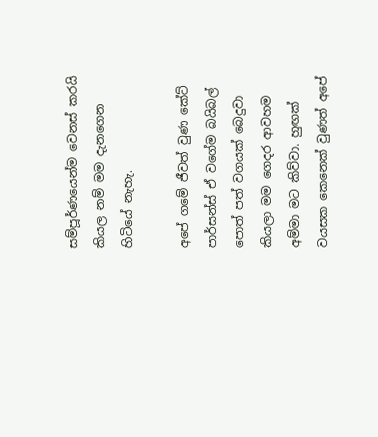සම්පූර්ණයෙන්ම වෙනස් කරයි කියල නම් මම දැනගෙන හිටියේ නැහැ.

අපේ ගමේ ජීවත් වුණ කේට් පාර්සන්ස් ඒ වගේම බයිබල් පොත් පත් වගයක් බෙදුවා කියලා මම ගෙදර ආවහම අම්මා මට කිව්වා. හුඟක් වයසක කෙනෙක් වුණත් අපේ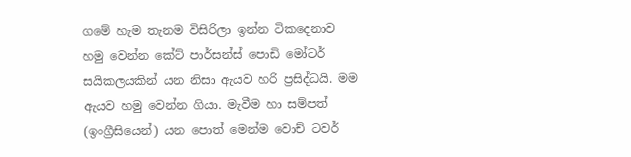ගමේ හැම තැනම විසිරිලා ඉන්න ටිකදෙනාව හමු වෙන්න කේට් පාර්සන්ස් පොඩි මෝටර් සයිකලයකින් යන නිසා ඇයව හරි ප්‍රසිද්ධයි. මම ඇයව හමු වෙන්න ගියා. මැවීම හා සම්පත් (ඉංග්‍රීසියෙන්) යන පොත් මෙන්ම වොච් ටවර්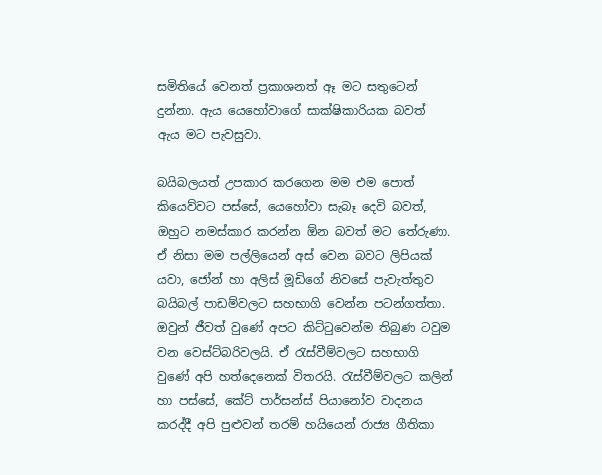සමිතියේ වෙනත් ප්‍රකාශනත් ඈ මට සතුටෙන් දුන්නා. ඇය යෙහෝවාගේ සාක්ෂිකාරියක බවත් ඇය මට පැවසුවා.

බයිබලයත් උපකාර කරගෙන මම එම පොත් කියෙව්වට පස්සේ, යෙහෝවා සැබෑ දෙවි බවත්, ඔහුට නමස්කාර කරන්න ඕන බවත් මට තේරුණා. ඒ නිසා මම පල්ලියෙන් අස් වෙන බවට ලිපියක් යවා, ජෝන් හා අලිස් මූඩිගේ නිවසේ පැවැත්තුව බයිබල් පාඩම්වලට සහභාගි වෙන්න පටන්ගත්තා. ඔවුන් ජීවත් වුණේ අපට කිට්ටුවෙන්ම තිබුණ ටවුම වන වෙස්ට්බරිවලයි. ඒ රැස්වීම්වලට සහභාගි වුණේ අපි හත්දෙනෙක් විතරයි. රැස්වීම්වලට කලින් හා පස්සේ, කේට් පාර්සන්ස් පියානෝව වාදනය කරද්දී අපි පුළුවන් තරම් හයියෙන් රාජ්‍ය ගීතිකා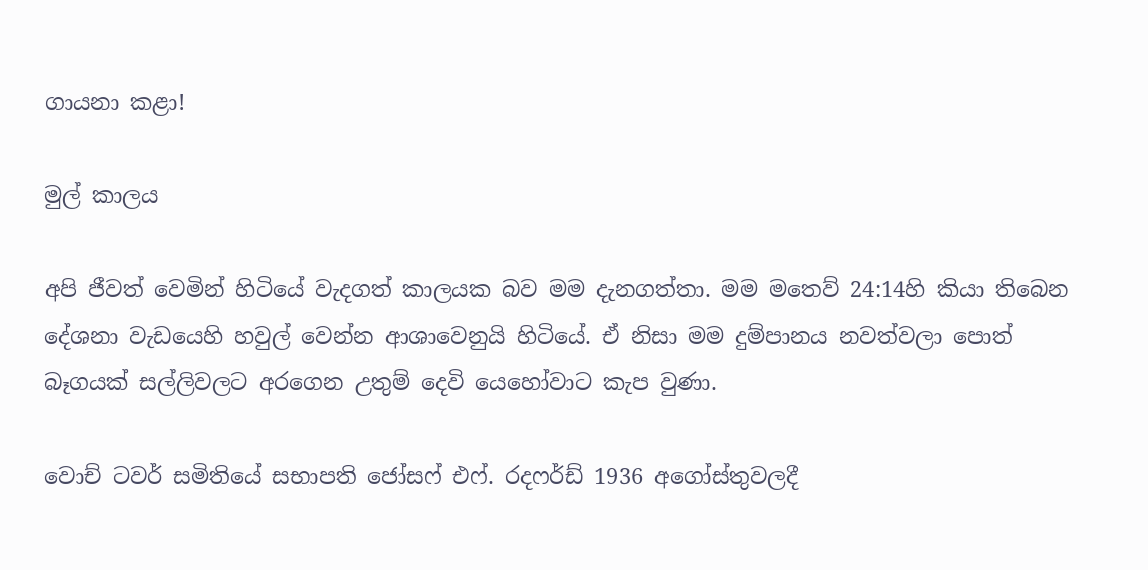ගායනා කළා!

මුල් කාලය

අපි ජීවත් වෙමින් හිටියේ වැදගත් කාලයක බව මම දැනගත්තා. මම මතෙව් 24:14හි කියා තිබෙන දේශනා වැඩයෙහි හවුල් වෙන්න ආශාවෙනුයි හිටියේ. ඒ නිසා මම දුම්පානය නවත්වලා පොත් බෑගයක් සල්ලිවලට අරගෙන උතුම් දෙවි යෙහෝවාට කැප වුණා.

වොච් ටවර් සමිතියේ සභාපති ජෝසෆ් එෆ්. රදෆර්ඩ් 1936 අගෝස්තුවලදී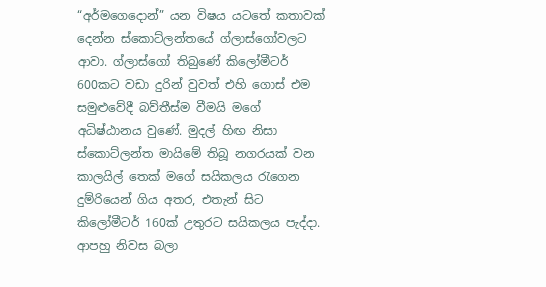“අර්මගෙදොන්” යන විෂය යටතේ කතාවක් දෙන්න ස්කොට්ලන්තයේ ග්ලාස්ගෝවලට ආවා. ග්ලාස්ගෝ තිබුණේ කිලෝමීටර් 600කට වඩා දුරින් වුවත් එහි ගොස් එම සමුළුවේදී බව්තීස්ම වීමයි මගේ අධිෂ්ඨානය වුණේ. මුදල් හිඟ නිසා ස්කොට්ලන්ත මායිමේ තිබූ නගරයක් වන කාලයිල් තෙක් මගේ සයිකලය රැගෙන දුම්රියෙන් ගිය අතර, එතැන් සිට කිලෝමීටර් 160ක් උතුරට සයිකලය පැද්දා. ආපහු නිවස බලා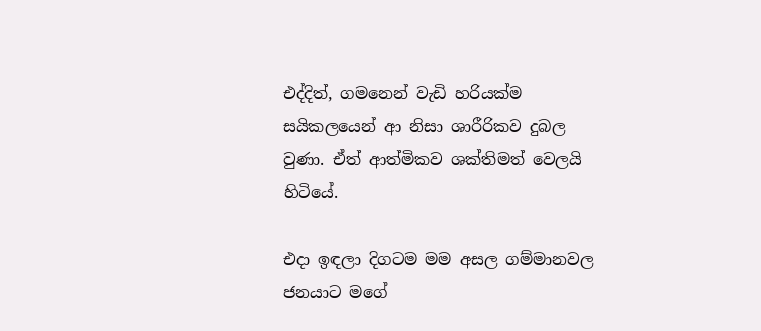එද්දිත්, ගමනෙන් වැඩි හරියක්ම සයිකලයෙන් ආ නිසා ශාරීරිකව දුබල වුණා. ඒත් ආත්මිකව ශක්තිමත් වෙලයි හිටියේ.

එදා ඉඳලා දිගටම මම අසල ගම්මානවල ජනයාට මගේ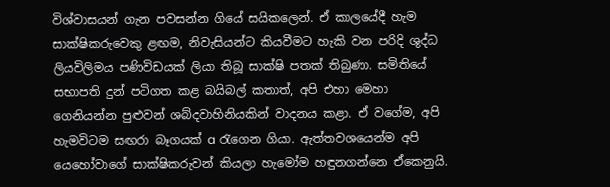විශ්වාසයන් ගැන පවසන්න ගියේ සයිකලෙන්. ඒ කාලයේදී හැම සාක්ෂිකරුවෙකු ළඟම, නිවැසියන්ට කියවීමට හැකි වන පරිදි ශුද්ධ ලියවිලිමය පණිවිඩයක් ලියා තිබූ සාක්ෂි පතක් තිබුණා. සමිතියේ සභාපති දුන් පටිගත කළ බයිබල් කතාත්, අපි එහා මෙහා ගෙනියන්න පුළුවන් ශබ්දවාහිනියකින් වාදනය කළා. ඒ වගේම, අපි හැමවිටම සඟරා බෑගයක් a රැගෙන ගියා. ඇත්තවශයෙන්ම අපි යෙහෝවාගේ සාක්ෂිකරුවන් කියලා හැමෝම හඳුනගන්නෙ ඒකෙනුයි.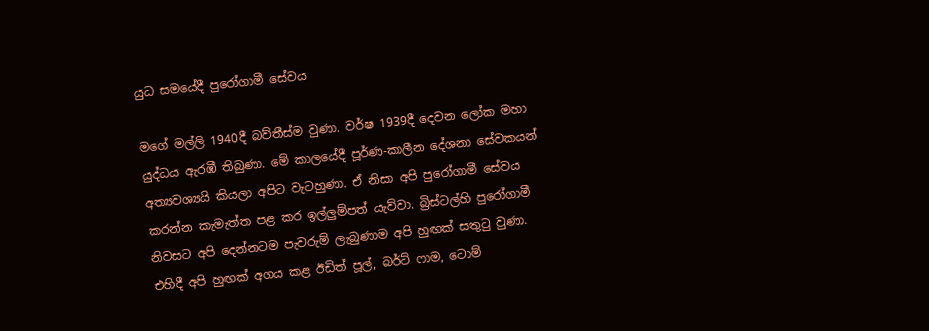යුධ සමයේදී පුරෝගාමී සේවය

මගේ මල්ලි 1940දී බව්තීස්ම වුණා. වර්ෂ 1939දී දෙවන ලෝක මහා යුද්ධය ඇරඹී තිබුණා. මේ කාලයේදී පූර්ණ-කාලීන දේශනා සේවකයන් අත්‍යවශ්‍යයි කියලා අපිට වැටහුණා. ඒ නිසා අපි පුරෝගාමී සේවය කරන්න කැමැත්ත පළ කර ඉල්ලුම්පත් යැව්වා. බ්‍රිස්ටල්හි පුරෝගාමී නිවසට අපි දෙන්නටම පැවරුම් ලැබුණාම අපි හුඟක් සතුටු වුණා. එහිදී අපි හුඟක් අගය කළ ඊඩිත් පූල්, බර්ට් ෆාම, ටොම්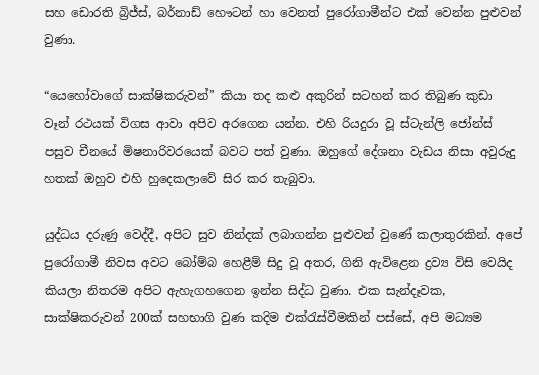සහ ඩොරති බ්‍රිජ්ස්, බර්නාඩ් හෞටන් හා වෙනත් පුරෝගාමීන්ට එක් වෙන්න පුළුවන් වුණා.

“යෙහෝවාගේ සාක්ෂිකරුවන්” කියා තද කළු අකුරින් සටහන් කර තිබුණ කුඩා වෑන් රථයක් විගස ආවා අපිව අරගෙන යන්න. එහි රියදුරා වූ ස්ටැන්ලි ජෝන්ස් පසුව චීනයේ මිෂනාරිවරයෙක් බවට පත් වුණා. ඔහුගේ දේශනා වැඩය නිසා අවුරුදු හතක් ඔහුව එහි හුදෙකලාවේ සිර කර තැබුවා.

යුද්ධය දරුණු වෙද්දී, අපිට සුව නින්දක් ලබාගන්න පුළුවන් වුණේ කලාතුරකින්. අපේ පුරෝගාමී නිවස අවට බෝම්බ හෙළීම් සිදු වූ අතර, ගිනි ඇවිළෙන ද්‍රව්‍ය විසි වෙයිද කියලා නිතරම අපිට ඇහැගහගෙන ඉන්න සිද්ධ වුණා. එක සැන්දෑවක, සාක්ෂිකරුවන් 200ක් සහභාගි වුණ කදිම එක්රැස්වීමකින් පස්සේ, අපි මධ්‍යම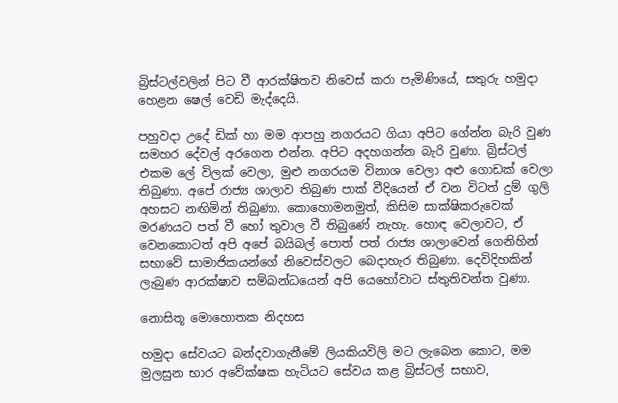බ්‍රිස්ටල්වලින් පිට වී ආරක්ෂිතව නිවෙස් කරා පැමිණියේ, සතුරු හමුදා හෙළන ෂෙල් වෙඩි මැද්දෙයි.

පහුවදා උදේ ඩික් හා මම ආපහු නගරයට ගියා අපිට ගේන්න බැරි වුණ සමහර දේවල් අරගෙන එන්න. අපිට අදහගන්න බැරි වුණා. බ්‍රිස්ටල් එකම ලේ විලක් වෙලා, මුළු නගරයම විනාශ වෙලා අළු ගොඩක් වෙලා තිබුණා. අපේ රාජ්‍ය ශාලාව තිබුණ පාක් වීදියෙන් ඒ වන විටත් දුම් ගුලි අහසට නඟිමින් තිබුණා. කොහොමනමුත්, කිසිම සාක්ෂිකරුවෙක් මරණයට පත් වී හෝ තුවාල වී තිබුණේ නැහැ. හොඳ වෙලාවට, ඒ වෙනකොටත් අපි අපේ බයිබල් පොත් පත් රාජ්‍ය ශාලාවෙන් ගෙනිහින් සභාවේ සාමාජිකයන්ගේ නිවෙස්වලට බෙදාහැර තිබුණා. දෙවිදිහකින් ලැබුණ ආරක්ෂාව සම්බන්ධයෙන් අපි යෙහෝවාට ස්තුතිවන්ත වුණා.

නොසිතූ මොහොතක නිදහස

හමුදා සේවයට බන්දවාගැනීමේ ලියකියවිලි මට ලැබෙන කොට, මම මුලසුන භාර අවේක්ෂක හැටියට සේවය කළ බ්‍රිස්ටල් සභාව,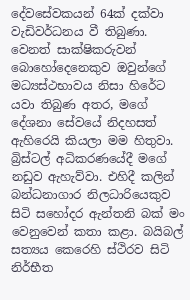දේවසේවකයන් 64ක් දක්වා වැඩිවර්ධනය වී තිබුණා. වෙනත් සාක්ෂිකරුවන් බොහෝදෙනෙකුව ඔවුන්ගේ මධ්‍යස්ථභාවය නිසා හිරේට යවා තිබුණ අතර, මගේ දේශනා සේවයේ නිදහසත් ඇහිරෙයි කියලා මම හිතුවා. බ්‍රිස්ටල් අධිකරණයේදී මගේ නඩුව ඇහැව්වා. එහිදී කලින් බන්ධනාගාර නිලධාරියෙකුව සිටි සහෝදර ඇන්තනි බක් මං වෙනුවෙන් කතා කළා. බයිබල් සත්‍යය කෙරෙහි ස්ථිරව සිටි නිර්භීත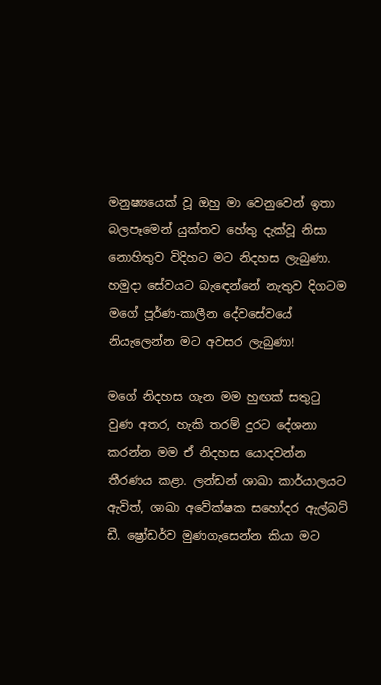මනුෂ්‍යයෙක් වූ ඔහු මා වෙනුවෙන් ඉතා බලපෑමෙන් යුක්තව හේතු දැක්වූ නිසා නොහිතුව විදිහට මට නිදහස ලැබුණා. හමුදා සේවයට බැඳෙන්නේ නැතුව දිගටම මගේ පූර්ණ-කාලීන දේවසේවයේ නියැලෙන්න මට අවසර ලැබුණා!

මගේ නිදහස ගැන මම හුඟක් සතුටු වුණ අතර, හැකි තරම් දුරට දේශනා කරන්න මම ඒ නිදහස යොදවන්න තීරණය කළා. ලන්ඩන් ශාඛා කාර්යාලයට ඇවිත්, ශාඛා අවේක්ෂක සහෝදර ඇල්බට් ඩී. ෂ්‍රෝඩර්ව මුණගැසෙන්න කියා මට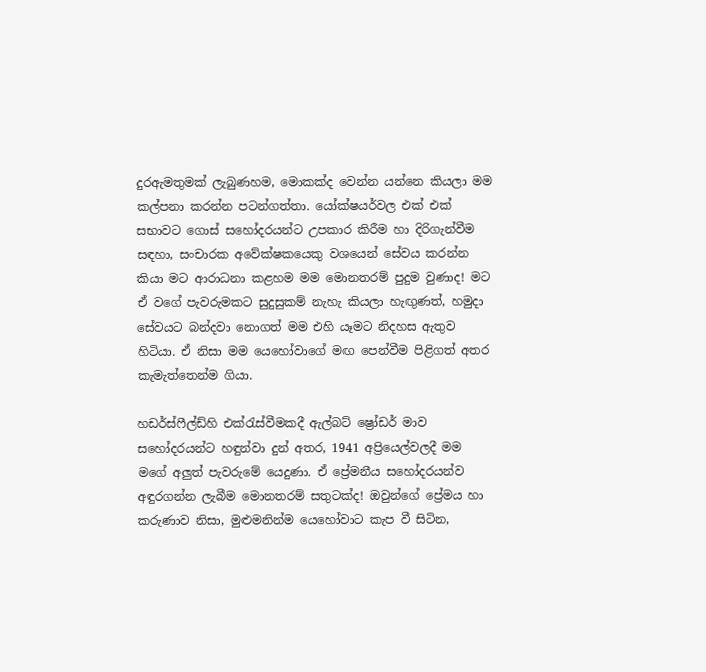දුරඇමතුමක් ලැබුණහම, මොකක්ද වෙන්න යන්නෙ කියලා මම කල්පනා කරන්න පටන්ගත්තා. යෝක්ෂයර්වල එක් එක් සභාවට ගොස් සහෝදරයන්ට උපකාර කිරීම හා දිරිගැන්වීම සඳහා, සංචාරක අවේක්ෂකයෙකු වශයෙන් සේවය කරන්න කියා මට ආරාධනා කළහම මම මොනතරම් පුදුම වුණාද! මට ඒ වගේ පැවරුමකට සුදුසුකම් නැහැ කියලා හැඟුණත්, හමුදා සේවයට බන්දවා නොගත් මම එහි යෑමට නිදහස ඇතුව හිටියා. ඒ නිසා මම යෙහෝවාගේ මඟ පෙන්වීම පිළිගත් අතර කැමැත්තෙන්ම ගියා.

හඩර්ස්ෆීල්ඩ්හි එක්රැස්වීමකදී ඇල්බට් ෂ්‍රෝඩර් මාව සහෝදරයන්ට හඳුන්වා දුන් අතර, 1941 අප්‍රියෙල්වලදී මම මගේ අලුත් පැවරුමේ යෙදුණා. ඒ ප්‍රේමනීය සහෝදරයන්ව අඳුරගන්න ලැබීම මොනතරම් සතුටක්ද! ඔවුන්ගේ ප්‍රේමය හා කරුණාව නිසා, මුළුමනින්ම යෙහෝවාට කැප වී සිටින,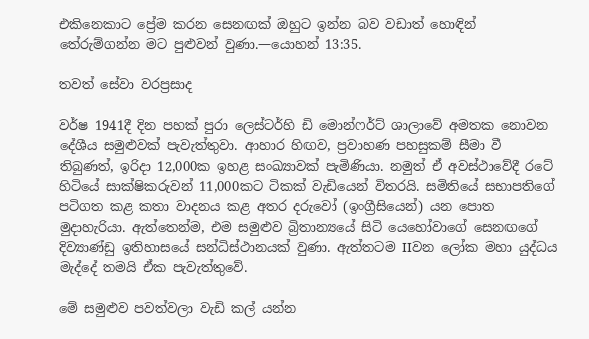එකිනෙකාට ප්‍රේම කරන සෙනඟක් ඔහුට ඉන්න බව වඩාත් හොඳින් තේරුම්ගන්න මට පුළුවන් වුණා.—යොහන් 13:35.

තවත් සේවා වරප්‍රසාද

වර්ෂ 1941දී දින පහක් පුරා ලෙස්ටර්හි ඩි මොන්ෆර්ට් ශාලාවේ අමතක නොවන දේශීය සමුළුවක් පැවැත්තුවා. ආහාර හිඟව, ප්‍රවාහණ පහසුකම් සීමා වී තිබුණත්, ඉරිදා 12,000ක ඉහළ සංඛ්‍යාවක් පැමිණියා. නමුත් ඒ අවස්ථාවේදී රටේ හිටියේ සාක්ෂිකරුවන් 11,000කට ටිකක් වැඩියෙන් විතරයි. සමිතියේ සභාපතිගේ පටිගත කළ කතා වාදනය කළ අතර දරුවෝ (ඉංග්‍රීසියෙන්) යන පොත මුදාහැරියා. ඇත්තෙන්ම, එම සමුළුව බ්‍රිතාන්‍යයේ සිටි යෙහෝවාගේ සෙනඟගේ දිව්‍යාණ්ඩු ඉතිහාසයේ සන්ධිස්ථානයක් වුණා. ඇත්තටම IIවන ලෝක මහා යුද්ධය මැද්දේ තමයි ඒක පැවැත්තුවේ.

මේ සමුළුව පවත්වලා වැඩි කල් යන්න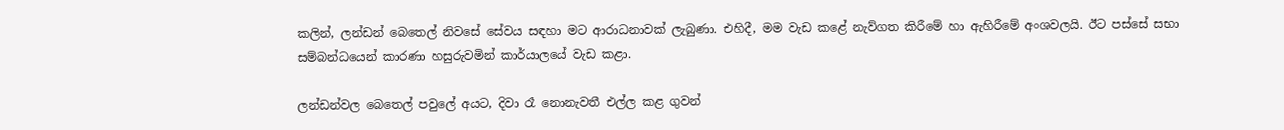කලින්, ලන්ඩන් බෙතෙල් නිවසේ සේවය සඳහා මට ආරාධනාවක් ලැබුණා. එහිදී, මම වැඩ කළේ නැව්ගත කිරීමේ හා ඇහිරීමේ අංශවලයි. ඊට පස්සේ සභා සම්බන්ධයෙන් කාරණා හසුරුවමින් කාර්යාලයේ වැඩ කළා.

ලන්ඩන්වල බෙතෙල් පවුලේ අයට, දිවා රෑ නොනැවතී එල්ල කළ ගුවන්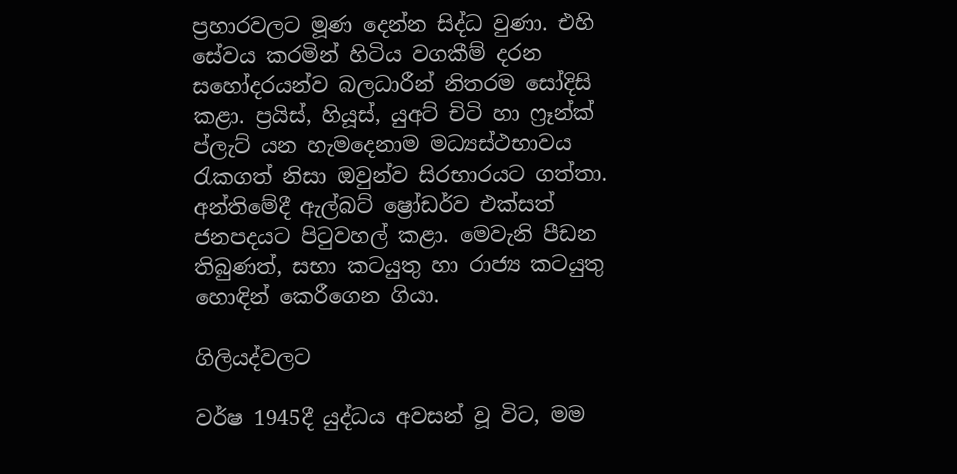ප්‍රහාරවලට මූණ දෙන්න සිද්ධ වුණා. එහි සේවය කරමින් හිටිය වගකීම් දරන සහෝදරයන්ව බලධාරීන් නිතරම සෝදිසි කළා. ප්‍රයිස්, හියූස්, යුඅට් චිටි හා ෆ්‍රෑන්ක් ප්ලැට් යන හැමදෙනාම මධ්‍යස්ථභාවය රැකගත් නිසා ඔවුන්ව සිරභාරයට ගත්තා. අන්තිමේදී ඇල්බට් ෂ්‍රෝඩර්ව එක්සත් ජනපදයට පිටුවහල් කළා. මෙවැනි පීඩන තිබුණත්, සභා කටයුතු හා රාජ්‍ය කටයුතු හොඳින් කෙරීගෙන ගියා.

ගිලියද්වලට

වර්ෂ 1945දී යුද්ධය අවසන් වූ විට, මම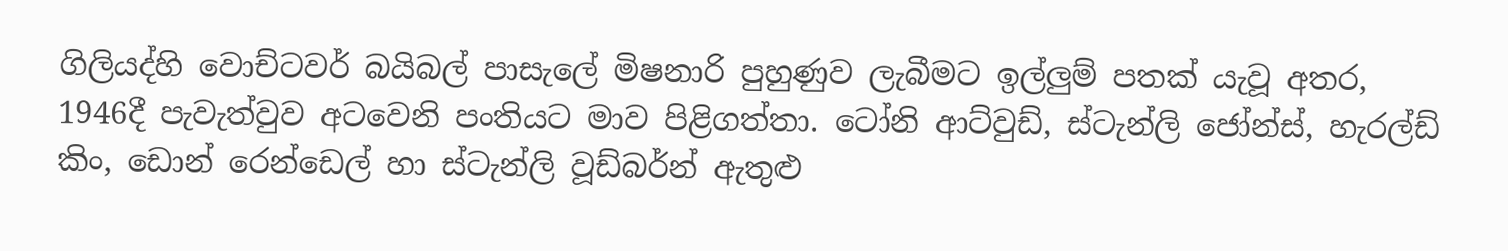ගිලියද්හි වොච්ටවර් බයිබල් පාසැලේ මිෂනාරි පුහුණුව ලැබීමට ඉල්ලුම් පතක් යැවූ අතර, 1946දී පැවැත්වුව අටවෙනි පංතියට මාව පිළිගත්තා. ටෝනි ආට්වුඩ්, ස්ටැන්ලි ජෝන්ස්, හැරල්ඩ් කිං, ඩොන් රෙන්ඩෙල් හා ස්ටැන්ලි වූඩ්බර්න් ඇතුළු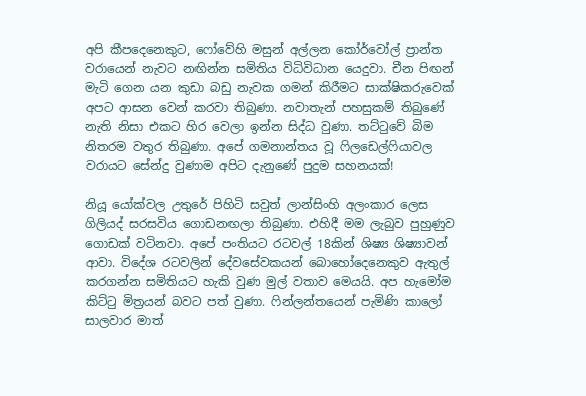අපි කීපදෙනෙකුට, ෆෝවේහි මසුන් අල්ලන කෝර්වෝල් ප්‍රාන්ත වරායෙන් නැවට නඟින්න සමිතිය විධිවිධාන යෙදුවා. චීන පිඟන් මැටි ගෙන යන කුඩා බඩු නැවක ගමන් කිරීමට සාක්ෂිකරුවෙක් අපට ආසන වෙන් කරවා තිබුණා. නවාතැන් පහසුකම් තිබුණේ නැති නිසා එකට හිර වෙලා ඉන්න සිද්ධ වුණා. තට්ටුවේ බිම නිතරම වතුර තිබුණා. අපේ ගමනාන්තය වූ ෆිලඩෙල්ෆියාවල වරායට සේන්දු වුණාම අපිට දැනුණේ පුදුම සහනයක්!

නියූ යෝක්වල උතුරේ පිහිටි සවුත් ලාන්සිංහි අලංකාර ලෙස ගිලියද් සරසවිය ගොඩනඟලා තිබුණා. එහිදී මම ලැබුව පුහුණුව ගොඩක් වටිනවා. අපේ පංතියට රටවල් 18කින් ශිෂ්‍ය ශිෂ්‍යාවන් ආවා. විදේශ රටවලින් දේවසේවකයන් බොහෝදෙනෙකුව ඇතුල් කරගන්න සමිතියට හැකි වුණ මුල් වතාව මෙයයි. අප හැමෝම කිට්ටු මිත්‍රයන් බවට පත් වුණා. ෆින්ලන්තයෙන් පැමිණි කාලෝ සාලවාර මාත්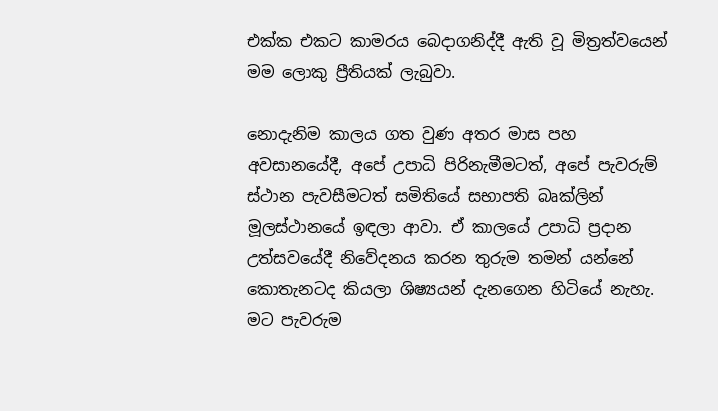එක්ක එකට කාමරය බෙදාගනිද්දී ඇති වූ මිත්‍රත්වයෙන් මම ලොකු ප්‍රීතියක් ලැබුවා.

නොදැනිම කාලය ගත වුණ අතර මාස පහ අවසානයේදී, අපේ උපාධි පිරිනැමීමටත්, අපේ පැවරුම් ස්ථාන පැවසීමටත් සමිතියේ සභාපති බෘක්ලින් මූලස්ථානයේ ඉඳලා ආවා. ඒ කාලයේ උපාධි ප්‍රදාන උත්සවයේදී නිවේදනය කරන තුරුම තමන් යන්නේ කොතැනටද කියලා ශිෂ්‍යයන් දැනගෙන හිටියේ නැහැ. මට පැවරුම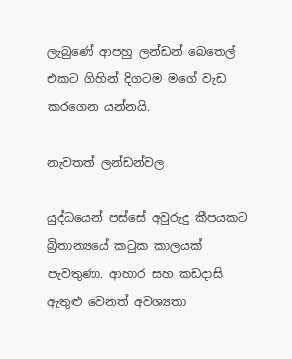ලැබුණේ ආපහු ලන්ඩන් බෙතෙල් එකට ගිහින් දිගටම මගේ වැඩ කරගෙන යන්නයි.

නැවතත් ලන්ඩන්වල

යුද්ධයෙන් පස්සේ අවුරුදු කීපයකට බ්‍රිතාන්‍යයේ කටුක කාලයක් පැවතුණා. ආහාර සහ කඩදාසි ඇතුළු වෙනත් අවශ්‍යතා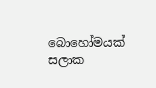බොහෝමයක් සලාක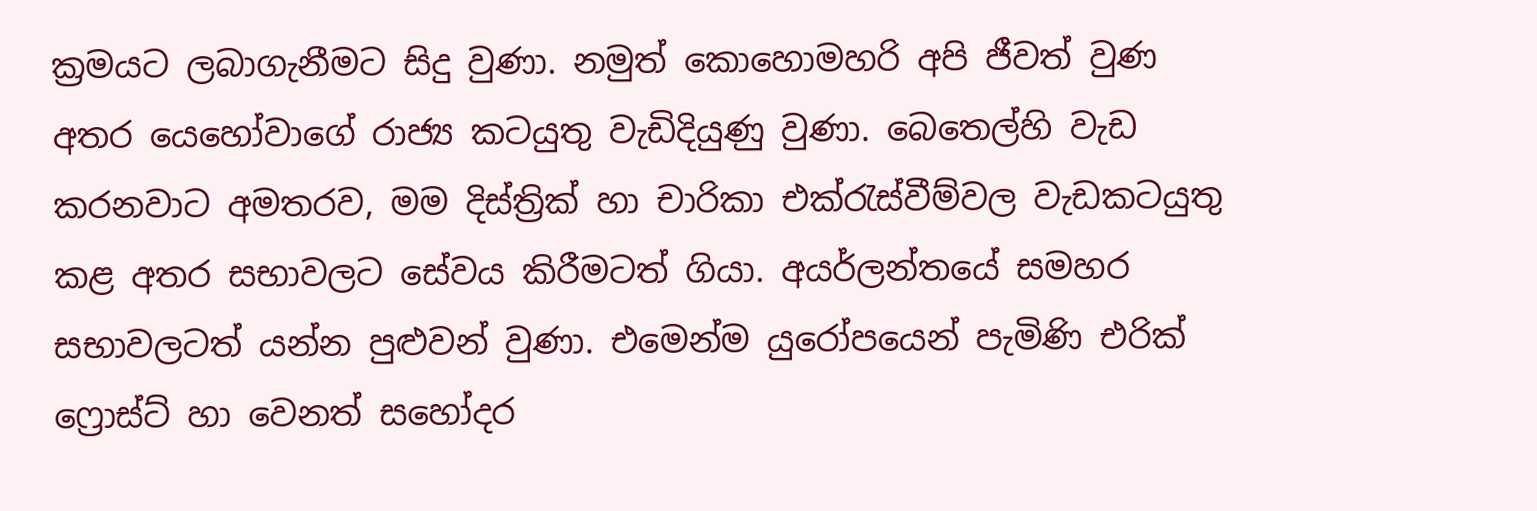ක්‍රමයට ලබාගැනීමට සිදු වුණා. නමුත් කොහොමහරි අපි ජීවත් වුණ අතර යෙහෝවාගේ රාජ්‍ය කටයුතු වැඩිදියුණු වුණා. බෙතෙල්හි වැඩ කරනවාට අමතරව, මම දිස්ත්‍රික් හා චාරිකා එක්රැස්වීම්වල වැඩකටයුතු කළ අතර සභාවලට සේවය කිරීමටත් ගියා. අයර්ලන්තයේ සමහර සභාවලටත් යන්න පුළුවන් වුණා. එමෙන්ම යුරෝපයෙන් පැමිණි එරික් ෆ්‍රොස්ට් හා වෙනත් සහෝදර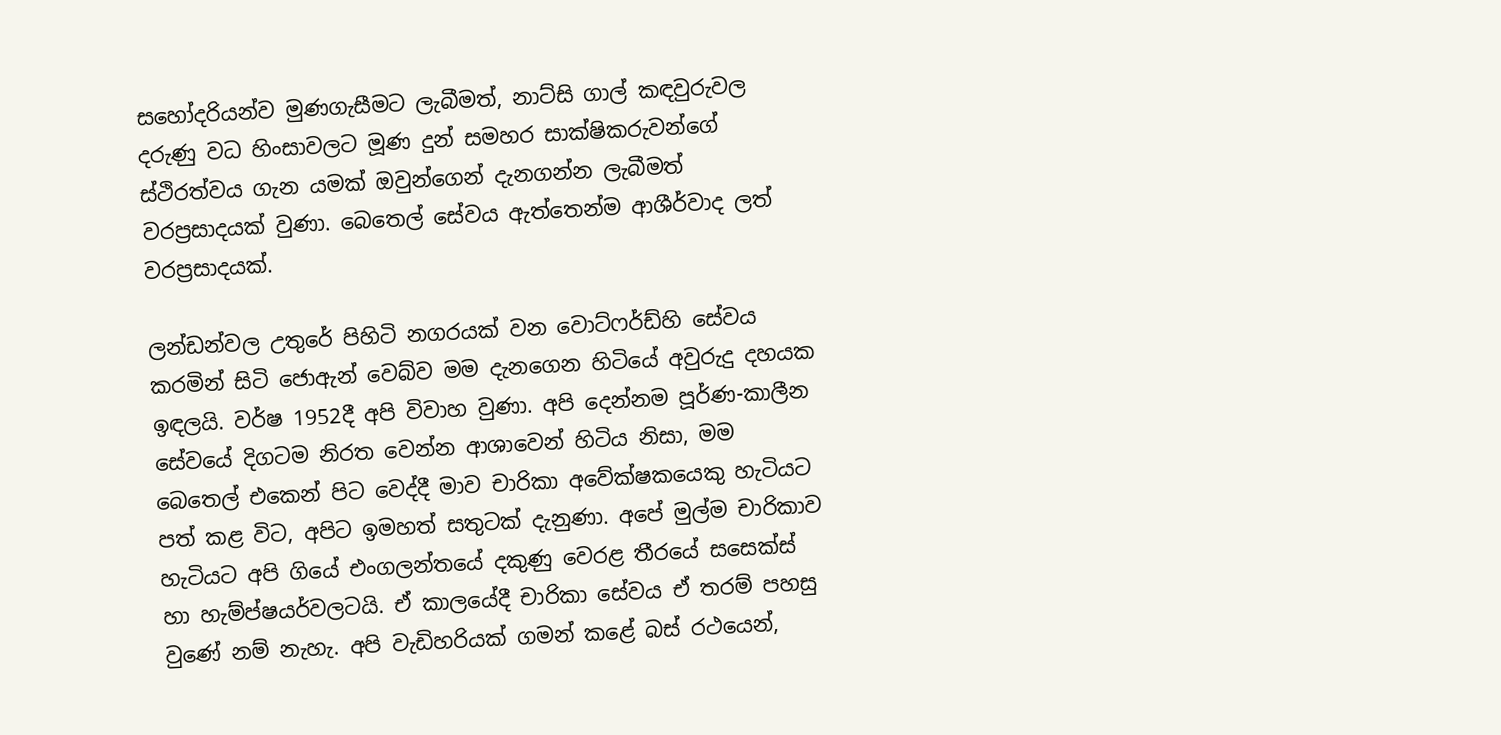සහෝදරියන්ව මුණගැසීමට ලැබීමත්, නාට්සි ගාල් කඳවුරුවල දරුණු වධ හිංසාවලට මූණ දුන් සමහර සාක්ෂිකරුවන්ගේ ස්ථිරත්වය ගැන යමක් ඔවුන්ගෙන් දැනගන්න ලැබීමත් වරප්‍රසාදයක් වුණා. බෙතෙල් සේවය ඇත්තෙන්ම ආශීර්වාද ලත් වරප්‍රසාදයක්.

ලන්ඩන්වල උතුරේ පිහිටි නගරයක් වන වොට්ෆර්ඩ්හි සේවය කරමින් සිටි ජොඇන් වෙබ්ව මම දැනගෙන හිටියේ අවුරුදු දහයක ඉඳලයි. වර්ෂ 1952දී අපි විවාහ වුණා. අපි දෙන්නම පූර්ණ-කාලීන සේවයේ දිගටම නිරත වෙන්න ආශාවෙන් හිටිය නිසා, මම බෙතෙල් එකෙන් පිට වෙද්දී මාව චාරිකා අවේක්ෂකයෙකු හැටියට පත් කළ විට, අපිට ඉමහත් සතුටක් දැනුණා. අපේ මුල්ම චාරිකාව හැටියට අපි ගියේ එංගලන්තයේ දකුණු වෙරළ තීරයේ සසෙක්ස් හා හැම්ප්ෂයර්වලටයි. ඒ කාලයේදී චාරිකා සේවය ඒ තරම් පහසු වුණේ නම් නැහැ. අපි වැඩිහරියක් ගමන් කළේ බස් රථයෙන්,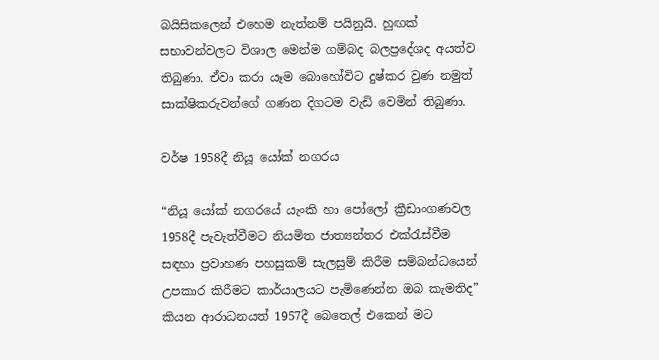බයිසිකලෙන් එහෙම නැත්නම් පයිනුයි. හුඟක් සභාවන්වලට විශාල මෙන්ම ගම්බද බලප්‍රදේශද අයත්ව තිබුණා. ඒවා කරා යෑම බොහෝවිට දුෂ්කර වුණ නමුත් සාක්ෂිකරුවන්ගේ ගණන දිගටම වැඩි වෙමින් තිබුණා.

වර්ෂ 1958දී නියූ යෝක් නගරය

“නියූ යෝක් නගරයේ යැංකි හා පෝලෝ ක්‍රීඩාංගණවල 1958දී පැවැත්වීමට නියමිත ජාත්‍යන්තර එක්රැස්වීම සඳහා ප්‍රවාහණ පහසුකම් සැලසුම් කිරීම සම්බන්ධයෙන් උපකාර කිරීමට කාර්යාලයට පැමිණෙන්න ඔබ කැමතිද” කියන ආරාධනයත් 1957දී බෙතෙල් එකෙන් මට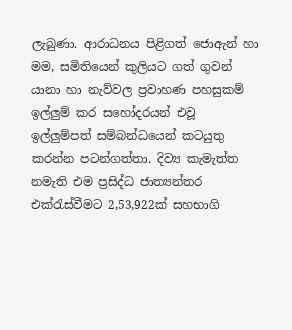ලැබුණා. ආරාධනය පිළිගත් ජොඇන් හා මම, සමිතියෙන් කුලියට ගත් ගුවන් යානා හා නැව්වල ප්‍රවාහණ පහසුකම් ඉල්ලුම් කර සහෝදරයන් එවූ ඉල්ලුම්පත් සම්බන්ධයෙන් කටයුතු කරන්න පටන්ගත්තා. දිව්‍ය කැමැත්ත නමැති එම ප්‍රසිද්ධ ජාත්‍යන්තර එක්රැස්වීමට 2,53,922ක් සහභාගි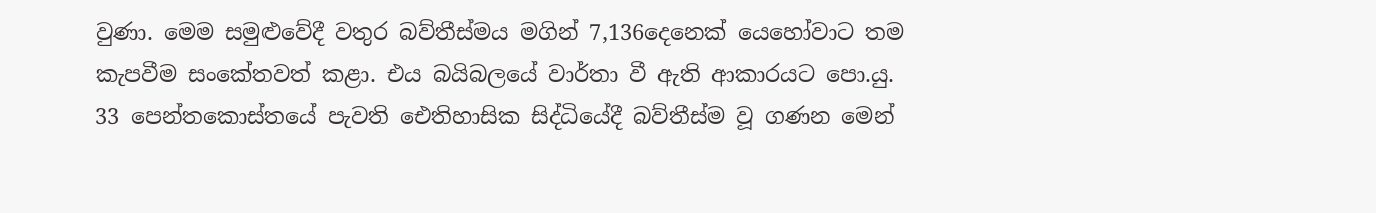වුණා. මෙම සමුළුවේදී වතුර බව්තීස්මය මගින් 7,136දෙනෙක් යෙහෝවාට තම කැපවීම සංකේතවත් කළා. එය බයිබලයේ වාර්තා වී ඇති ආකාරයට පො.යු. 33 පෙන්තකොස්තයේ පැවති ඓතිහාසික සිද්ධියේදී බව්තීස්ම වූ ගණන මෙන්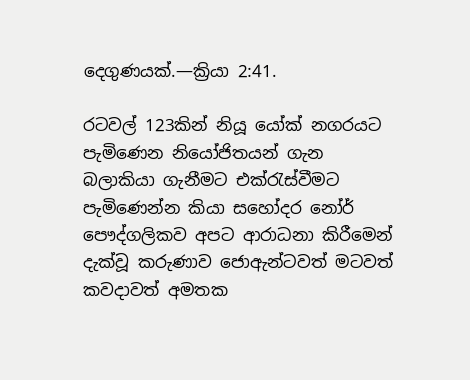දෙගුණයක්.—ක්‍රියා 2:41.

රටවල් 123කින් නියූ යෝක් නගරයට පැමිණෙන නියෝජිතයන් ගැන බලාකියා ගැනීමට එක්රැස්වීමට පැමිණෙන්න කියා සහෝදර නෝර් පෞද්ගලිකව අපට ආරාධනා කිරීමෙන් දැක්වූ කරුණාව ජොඇන්ටවත් මටවත් කවදාවත් අමතක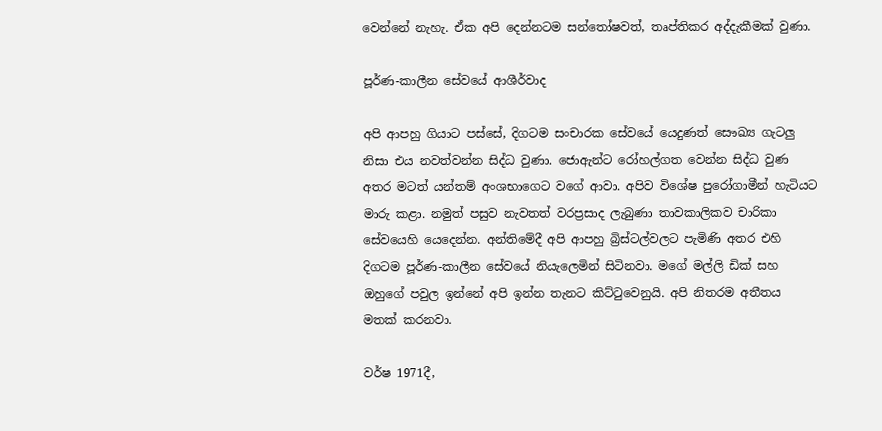වෙන්නේ නැහැ. ඒක අපි දෙන්නටම සන්තෝෂවත්, තෘප්තිකර අද්දැකීමක් වුණා.

පූර්ණ-කාලීන සේවයේ ආශීර්වාද

අපි ආපහු ගියාට පස්සේ, දිගටම සංචාරක සේවයේ යෙදුණත් සෞඛ්‍ය ගැටලු නිසා එය නවත්වන්න සිද්ධ වුණා. ජොඇන්ට රෝහල්ගත වෙන්න සිද්ධ වුණ අතර මටත් යන්තම් අංශභාගෙට වගේ ආවා. අපිව විශේෂ පුරෝගාමීන් හැටියට මාරු කළා. නමුත් පසුව නැවතත් වරප්‍රසාද ලැබුණා තාවකාලිකව චාරිකා සේවයෙහි යෙදෙන්න. අන්තිමේදී අපි ආපහු බ්‍රිස්ටල්වලට පැමිණි අතර එහි දිගටම පූර්ණ-කාලීන සේවයේ නියැලෙමින් සිටිනවා. මගේ මල්ලි ඩික් සහ ඔහුගේ පවුල ඉන්නේ අපි ඉන්න තැනට කිට්ටුවෙනුයි. අපි නිතරම අතීතය මතක් කරනවා.

වර්ෂ 1971දී,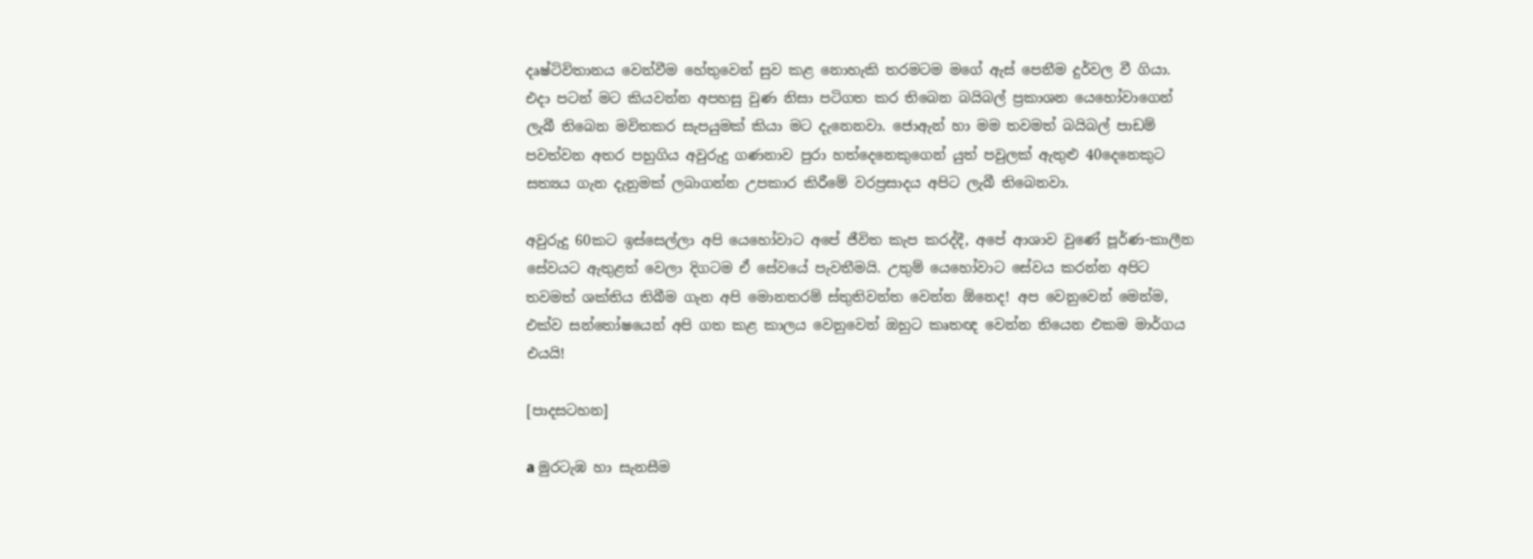දෘෂ්ටිවිතානය වෙන්වීම හේතුවෙන් සුව කළ නොහැකි තරමටම මගේ ඇස් පෙනීම දුර්වල වී ගියා. එදා පටන් මට කියවන්න අපහසු වුණ නිසා පටිගත කර තිබෙන බයිබල් ප්‍රකාශන යෙහෝවාගෙන් ලැබී තිබෙන මවිතකර සැපයුමක් කියා මට දැනෙනවා. ජොඇන් හා මම තවමත් බයිබල් පාඩම් පවත්වන අතර පහුගිය අවුරුදු ගණනාව පුරා හත්දෙනෙකුගෙන් යුත් පවුලක් ඇතුළු 40දෙනෙකුට සත්‍යය ගැන දැනුමක් ලබාගන්න උපකාර කිරීමේ වරප්‍රසාදය අපිට ලැබී තිබෙනවා.

අවුරුදු 60කට ඉස්සෙල්ලා අපි යෙහෝවාට අපේ ජීවිත කැප කරද්දී, අපේ ආශාව වුණේ පූර්ණ-කාලීන සේවයට ඇතුළත් වෙලා දිගටම ඒ සේවයේ පැවතීමයි. උතුම් යෙහෝවාට සේවය කරන්න අපිට තවමත් ශක්තිය තිබීම ගැන අපි මොනතරම් ස්තුතිවන්ත වෙන්න ඕනෙද! අප වෙනුවෙන් මෙන්ම, එක්ව සන්තෝෂයෙන් අපි ගත කළ කාලය වෙනුවෙන් ඔහුට කෘතඥ වෙන්න තියෙන එකම මාර්ගය එයයි!

[පාදසටහන]

a මුරටැඹ හා සැනසීම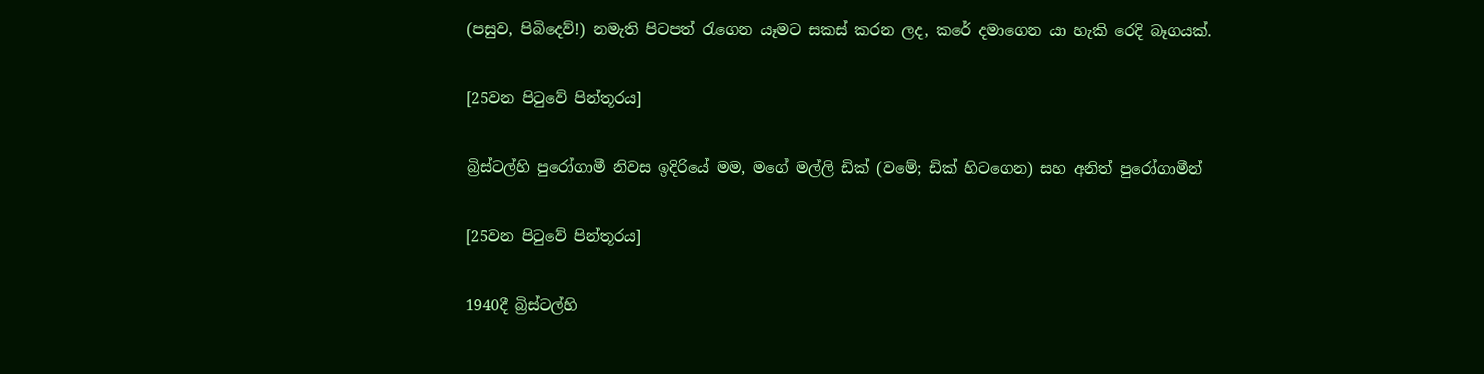(පසුව, පිබිදෙව්!) නමැති පිටපත් රැගෙන යෑමට සකස් කරන ලද, කරේ දමාගෙන යා හැකි රෙදි බෑගයක්.

[25වන පිටුවේ පින්තූරය]

බ්‍රිස්ටල්හි පුරෝගාමී නිවස ඉදිරියේ මම, මගේ මල්ලි ඩික් (වමේ; ඩික් හිටගෙන) සහ අනිත් පුරෝගාමීන්

[25වන පිටුවේ පින්තූරය]

1940දී බ්‍රිස්ටල්හි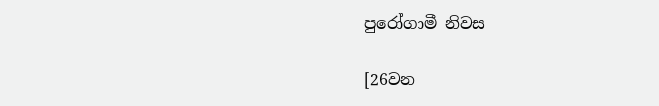පුරෝගාමී නිවස

[26වන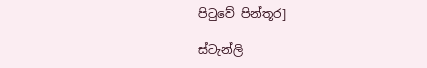පිටුවේ පින්තූර]

ස්ටැන්ලි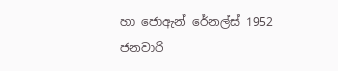හා ජොඇන් රේනල්ස් 1952 ජනවාරි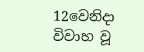12වෙනිදා විවාහ වූ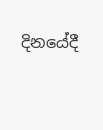දිනයේදී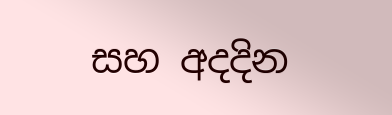සහ අදදින